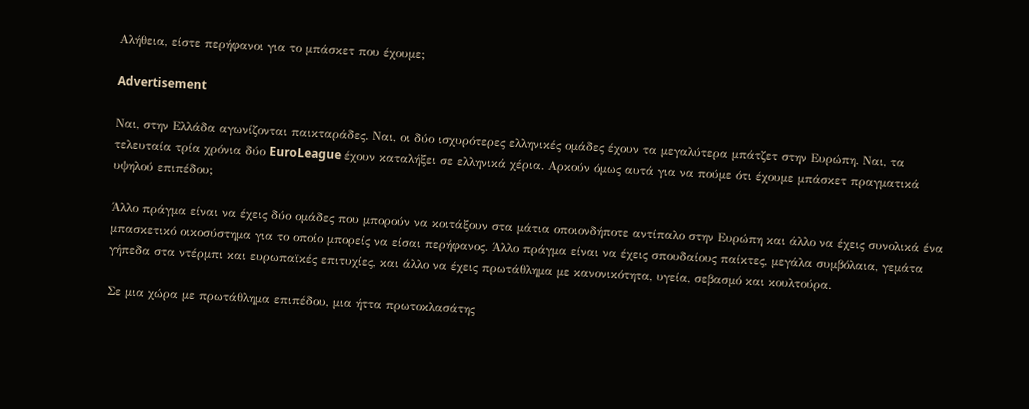Αλήθεια, είστε περήφανοι για το μπάσκετ που έχουμε;

Advertisement

Ναι, στην Ελλάδα αγωνίζονται παικταράδες. Ναι, οι δύο ισχυρότερες ελληνικές ομάδες έχουν τα μεγαλύτερα μπάτζετ στην Ευρώπη. Ναι, τα τελευταία τρία χρόνια δύο EuroLeague έχουν καταλήξει σε ελληνικά χέρια. Αρκούν όμως αυτά για να πούμε ότι έχουμε μπάσκετ πραγματικά υψηλού επιπέδου;

Άλλο πράγμα είναι να έχεις δύο ομάδες που μπορούν να κοιτάξουν στα μάτια οποιονδήποτε αντίπαλο στην Ευρώπη και άλλο να έχεις συνολικά ένα μπασκετικό οικοσύστημα για το οποίο μπορείς να είσαι περήφανος. Άλλο πράγμα είναι να έχεις σπουδαίους παίκτες, μεγάλα συμβόλαια, γεμάτα γήπεδα στα ντέρμπι και ευρωπαϊκές επιτυχίες, και άλλο να έχεις πρωτάθλημα με κανονικότητα, υγεία, σεβασμό και κουλτούρα.

Σε μια χώρα με πρωτάθλημα επιπέδου, μια ήττα πρωτοκλασάτης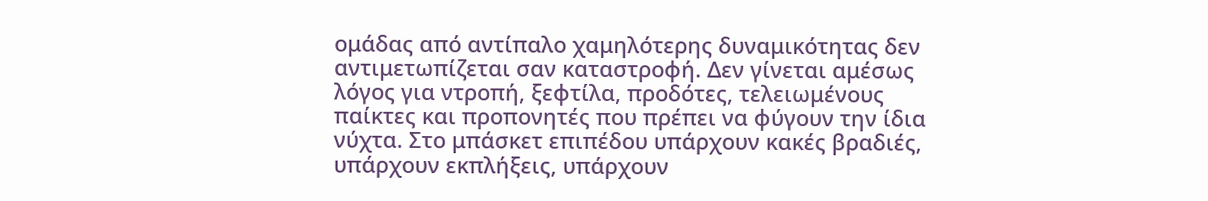ομάδας από αντίπαλο χαμηλότερης δυναμικότητας δεν αντιμετωπίζεται σαν καταστροφή. Δεν γίνεται αμέσως λόγος για ντροπή, ξεφτίλα, προδότες, τελειωμένους παίκτες και προπονητές που πρέπει να φύγουν την ίδια νύχτα. Στο μπάσκετ επιπέδου υπάρχουν κακές βραδιές, υπάρχουν εκπλήξεις, υπάρχουν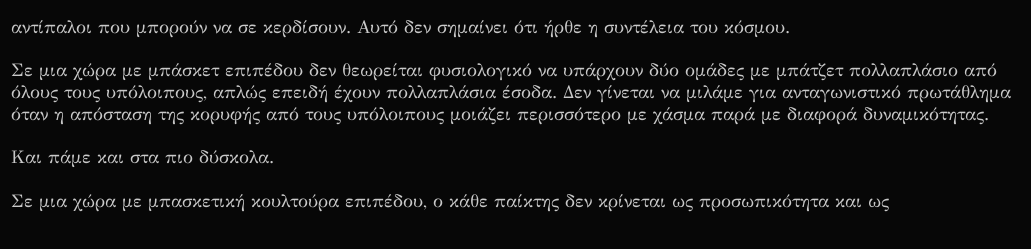αντίπαλοι που μπορούν να σε κερδίσουν. Αυτό δεν σημαίνει ότι ήρθε η συντέλεια του κόσμου.

Σε μια χώρα με μπάσκετ επιπέδου δεν θεωρείται φυσιολογικό να υπάρχουν δύο ομάδες με μπάτζετ πολλαπλάσιο από όλους τους υπόλοιπους, απλώς επειδή έχουν πολλαπλάσια έσοδα. Δεν γίνεται να μιλάμε για ανταγωνιστικό πρωτάθλημα όταν η απόσταση της κορυφής από τους υπόλοιπους μοιάζει περισσότερο με χάσμα παρά με διαφορά δυναμικότητας.

Και πάμε και στα πιο δύσκολα.

Σε μια χώρα με μπασκετική κουλτούρα επιπέδου, ο κάθε παίκτης δεν κρίνεται ως προσωπικότητα και ως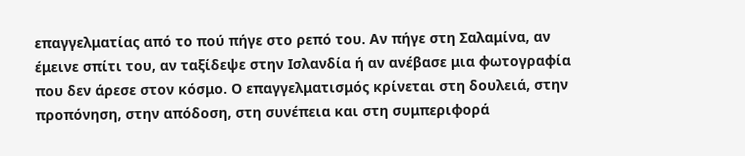επαγγελματίας από το πού πήγε στο ρεπό του. Αν πήγε στη Σαλαμίνα, αν έμεινε σπίτι του, αν ταξίδεψε στην Ισλανδία ή αν ανέβασε μια φωτογραφία που δεν άρεσε στον κόσμο. Ο επαγγελματισμός κρίνεται στη δουλειά, στην προπόνηση, στην απόδοση, στη συνέπεια και στη συμπεριφορά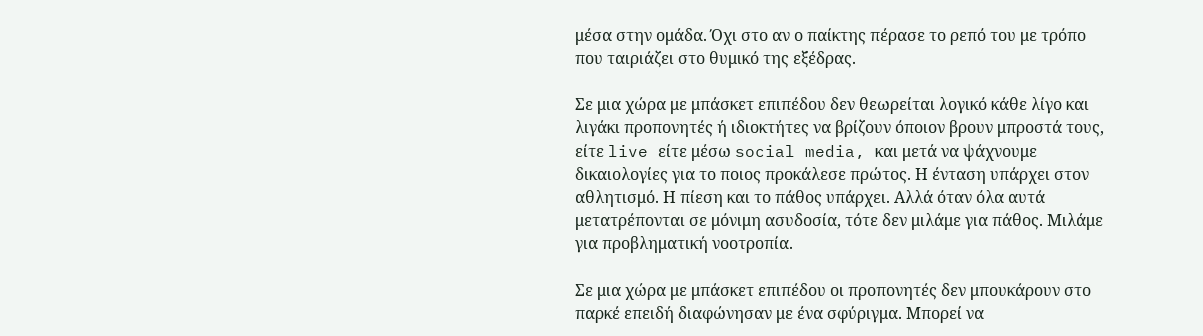μέσα στην ομάδα. Όχι στο αν ο παίκτης πέρασε το ρεπό του με τρόπο που ταιριάζει στο θυμικό της εξέδρας.

Σε μια χώρα με μπάσκετ επιπέδου δεν θεωρείται λογικό κάθε λίγο και λιγάκι προπονητές ή ιδιοκτήτες να βρίζουν όποιον βρουν μπροστά τους, είτε live είτε μέσω social media, και μετά να ψάχνουμε δικαιολογίες για το ποιος προκάλεσε πρώτος. Η ένταση υπάρχει στον αθλητισμό. Η πίεση και το πάθος υπάρχει. Αλλά όταν όλα αυτά μετατρέπονται σε μόνιμη ασυδοσία, τότε δεν μιλάμε για πάθος. Μιλάμε για προβληματική νοοτροπία.

Σε μια χώρα με μπάσκετ επιπέδου οι προπονητές δεν μπουκάρουν στο παρκέ επειδή διαφώνησαν με ένα σφύριγμα. Μπορεί να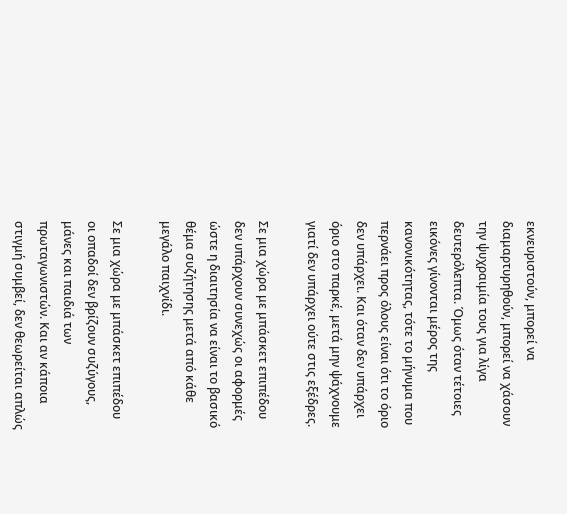εκνευριστούν, μπορεί να διαμαρτυρηθούν, μπορεί να χάσουν την ψυχραιμία τους για λίγα δευτερόλεπτα. Όμως όταν τέτοιες εικόνες γίνονται μέρος της κανονικότητας, τότε το μήνυμα που περνάει προς όλους είναι ότι το όριο δεν υπάρχει. Και όταν δεν υπάρχει όριο στο παρκέ, μετά μην ψάχνουμε γιατί δεν υπάρχει ούτε στις εξέδρες.

Σε μια χώρα με μπάσκετ επιπέδου δεν υπάρχουν συνεχώς οι αφορμές ώστε η διαιτησία να είναι το βασικό θέμα συζήτησης μετά από κάθε μεγάλο παιχνίδι.

Σε μια χώρα με μπάσκετ επιπέδου οι οπαδοί δεν βρίζουν συζύγους, μάνες και παιδιά των πρωταγωνιστών. Και αν κάποια στιγμή συμβεί, δεν θεωρείται απλώς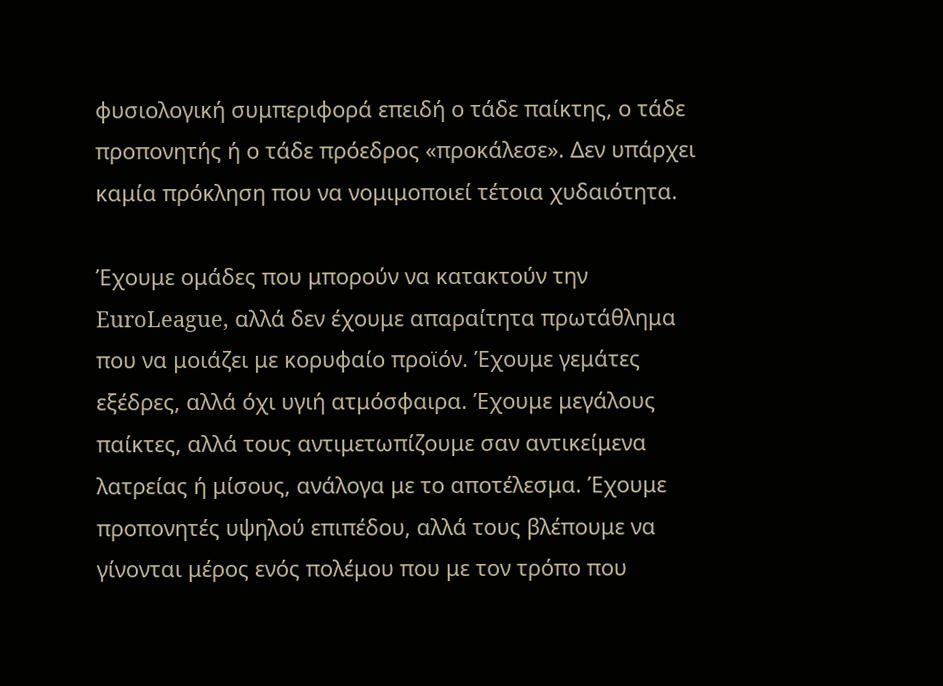φυσιολογική συμπεριφορά επειδή ο τάδε παίκτης, ο τάδε προπονητής ή ο τάδε πρόεδρος «προκάλεσε». Δεν υπάρχει καμία πρόκληση που να νομιμοποιεί τέτοια χυδαιότητα.

Έχουμε ομάδες που μπορούν να κατακτούν την EuroLeague, αλλά δεν έχουμε απαραίτητα πρωτάθλημα που να μοιάζει με κορυφαίο προϊόν. Έχουμε γεμάτες εξέδρες, αλλά όχι υγιή ατμόσφαιρα. Έχουμε μεγάλους παίκτες, αλλά τους αντιμετωπίζουμε σαν αντικείμενα λατρείας ή μίσους, ανάλογα με το αποτέλεσμα. Έχουμε προπονητές υψηλού επιπέδου, αλλά τους βλέπουμε να γίνονται μέρος ενός πολέμου που με τον τρόπο που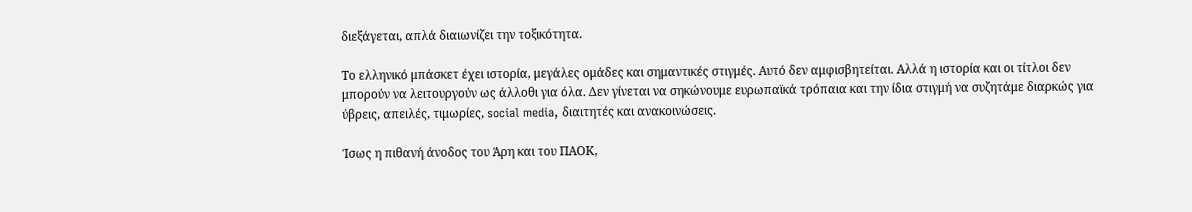διεξάγεται, απλά διαιωνίζει την τοξικότητα.

Το ελληνικό μπάσκετ έχει ιστορία, μεγάλες ομάδες και σημαντικές στιγμές. Αυτό δεν αμφισβητείται. Αλλά η ιστορία και οι τίτλοι δεν μπορούν να λειτουργούν ως άλλοθι για όλα. Δεν γίνεται να σηκώνουμε ευρωπαϊκά τρόπαια και την ίδια στιγμή να συζητάμε διαρκώς για ύβρεις, απειλές, τιμωρίες, social media, διαιτητές και ανακοινώσεις.

Ίσως η πιθανή άνοδος του Άρη και του ΠΑΟΚ,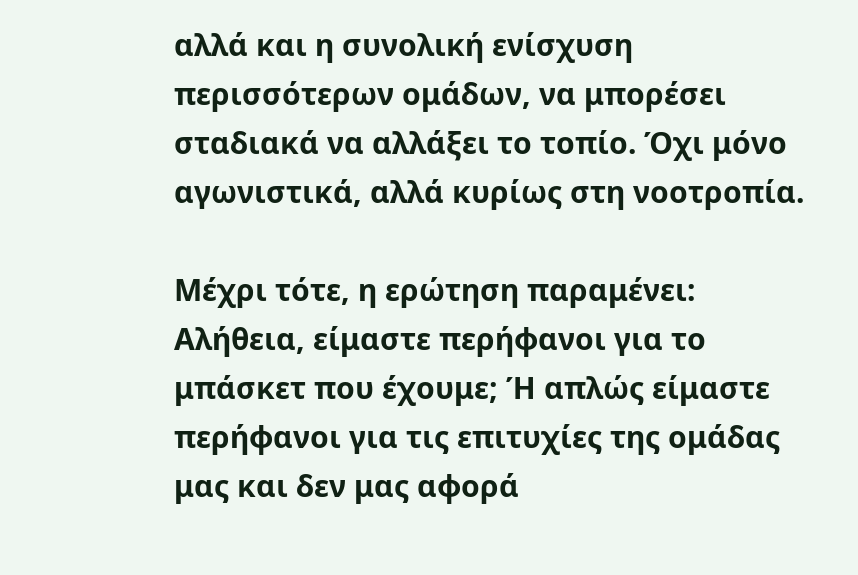αλλά και η συνολική ενίσχυση περισσότερων ομάδων, να μπορέσει σταδιακά να αλλάξει το τοπίο. Όχι μόνο αγωνιστικά, αλλά κυρίως στη νοοτροπία.

Μέχρι τότε, η ερώτηση παραμένει: Αλήθεια, είμαστε περήφανοι για το μπάσκετ που έχουμε; Ή απλώς είμαστε περήφανοι για τις επιτυχίες της ομάδας μας και δεν μας αφορά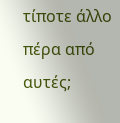τίποτε άλλο πέρα από αυτές;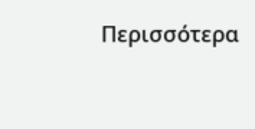Περισσότερα